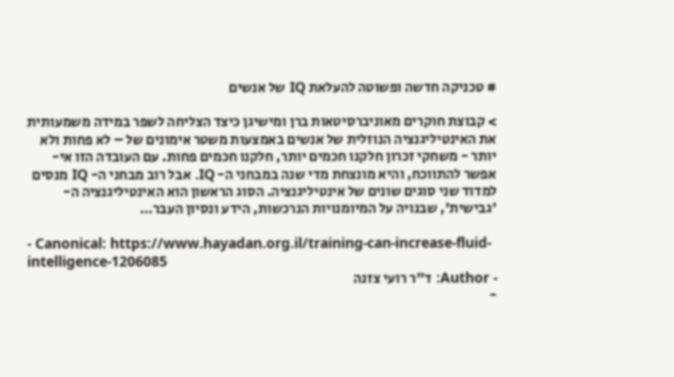# טכניקה חדשה ופשוטה להעלאת IQ של אנשים

> קבוצת חוקרים מאוניברסיטאות ברן ומישיגן כיצד הצליחה לשפר במידה משמעותית את האינטיליגנציה הנוזלית של אנשים באמצעות משטר אימונים של – לא פחות ולא יותר - משחקי זכרון חלקנו חכמים יותר, חלקנו חכמים פחות. עם העובדה הזו אי-אפשר להתווכח, והיא מונצחת מדי שנה במבחני ה- IQ. אבל רוב מבחני ה- IQ מנסים למדוד שני סוגים שונים של אינטיליגנציה. הסוג הראשון הוא האינטיליגנציה ה- 'גבישית', שבנויה על המיומנויות הנרכשות, הידע ונסיון העבר…

- Canonical: https://www.hayadan.org.il/training-can-increase-fluid-intelligence-1206085
- Author: ד"ר רועי צזנה
-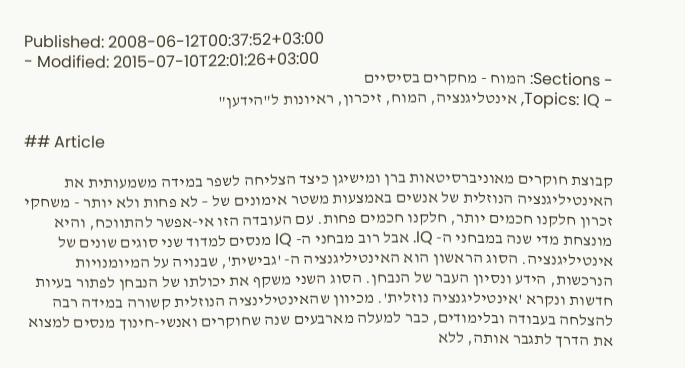Published: 2008-06-12T00:37:52+03:00
- Modified: 2015-07-10T22:01:26+03:00
- Sections: המוח - מחקרים בסיסיים
- Topics: IQ, אינטליגנציה, המוח, זיכרון, ראיונות ל"הידען"

## Article

קבוצת חוקרים מאוניברסיטאות ברן ומישיגן כיצד הצליחה לשפר במידה משמעותית את האינטיליגנציה הנוזלית של אנשים באמצעות משטר אימונים של – לא פחות ולא יותר - משחקי זכרון חלקנו חכמים יותר, חלקנו חכמים פחות. עם העובדה הזו אי-אפשר להתווכח, והיא מונצחת מדי שנה במבחני ה- IQ. אבל רוב מבחני ה- IQ מנסים למדוד שני סוגים שונים של אינטיליגנציה. הסוג הראשון הוא האינטיליגנציה ה- 'גבישית', שבנויה על המיומנויות הנרכשות, הידע ונסיון העבר של הנבחן. הסוג השני משקף את יכולתו של הנבחן לפתור בעיות חדשות ונקרא 'אינטיליגנציה נוזלית'. מכיוון שהאינטילינציה הנוזלית קשורה במידה רבה להצלחה בעבודה ובלימודים, כבר למעלה מארבעים שנה שחוקרים ואנשי-חינוך מנסים למצוא את הדרך לתגבר אותה, ללא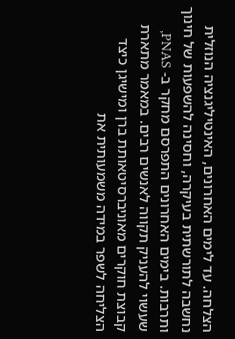הצלחה. עד לימים האחרונים, האינטיליגנציה הנוזלית נחשבה לתורשתית בעיקרה, וחסינה להשפעות של חינוך ותרבות. בימים האחרונים התפרסם מחקר ב- PNAS, שעשוי להעניק תקווה לאנשים רבים. במאמר מתארת קבוצת חוקרים מאוניברסיטאותת ברן ומישיגן כיצד הצליחה לשפר במידה משמעותית את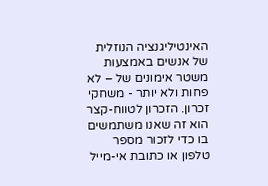האינטיליגנציה הנוזלית של אנשים באמצעות משטר אימונים של – לא פחות ולא יותר - משחקי זכרון. הזכרון לטווח-קצר הוא זה שאנו משתמשים בו כדי לזכור מספר טלפון או כתובת אי-מייל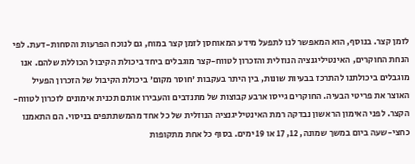לזמן קצר. בנוסף, הוא המאפשר לנו לתפעל מידע המאוחסן לזמן קצר במוח, גם לנוכח הפרעות והסחות-דעת. לפי הנחת החוקרים, האינטיליגנציה הנוזלית והזכרון לטווח-קצר מוגבלים ביחד ביכולת הקיבול הכוללת שלהם. אנו מוגבלים ביכולתנו להתרכז בבעיות שונות, בין היתר בעקבות 'חוסר מקום' ביכולת הקיבול של הזכרון הפעיל האוצר את פריטי הבעיה. החוקרים גייסו ארבע קבוצות של מתנדבים והעבירו אותם תכנית אימונים לזכרון לטווח-הקצר. לפני האימון הראשון נבדקה רמת האינטיליגנציה הנוזלית של כל אחד מהמשתתפים בניסוי. הם התאמנו כחצי-שעה ביום במשך שמונה, 12, 17 או 19 ימים. בסוף כל אחת מתקופות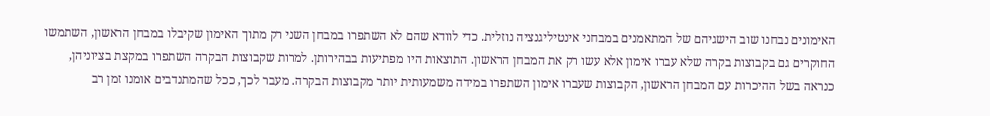האימונים נבחנו שוב הישגיהם של המתאמנים במבחני אינטיליגנציה נוזלית. כדי לוודא שהם לא השתפרו במבחן השני רק מתוך האימון שקיבלו במבחן הראשון, השתמשו החוקרים גם בקבוצות בקרה שלא עברו אימון אלא עשו רק את המבחן הראשון. התוצאות היו מפתיעות בבהירותן. למרות שקבוצות הבקרה השתפרו במקצת בציוניהן, כנראה בשל ההיכרות עם המבחן הראשון, הקבוצות שעברו אימון השתפרו במידה משמעותית יותר מקבוצות הבקרה. מעבר לכך, ככל שהמתנדבים אומנו זמן רב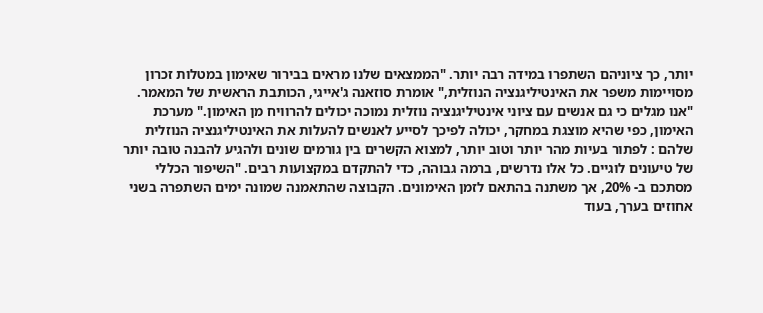יותר, כך ציוניהם השתפרו במידה רבה יותר. "הממצאים שלנו מראים בבירור שאימון במטלות זכרון מסויימות משפר את האינטיליגנציה הנוזלית," אומרת סוזאנה ג'אייגי, הכותבת הראשית של המאמר. "אנו מגלים כי גם אנשים עם ציוני אינטיליגנציה נוזלית נמוכה יכולים להרוויח מן האימון." מערכת האימון, כפי שהיא מוצגת במחקר, יכולה לפיכך לסייע לאנשים להעלות את האינטיליגנציה הנוזלית שלהם : לפתור בעיות מהר יותר וטוב יותר, למצוא הקשרים בין גורמים שונים ולהגיע להבנה טובה יותר של טיעונים לוגיים. כל אלו נדרשים, ברמה גבוהה, כדי להתקדם במקצועות רבים. "השיפור הכללי מסתכם ב- 20%, אך משתנה בהתאם לזמן האימונים. הקבוצה שהתאמנה שמונה ימים השתפרה בשני אחוזים בערך, בעוד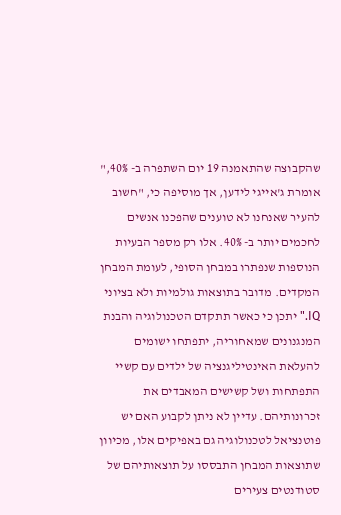שהקבוצה שהתאמנה 19 יום השתפרה ב- 40%," אומרת ג'אייגי לידען, אך מוסיפה כי, "חשוב להעיר שאנחנו לא טוענים שהפכנו אנשים לחכמים יותר ב- 40%. אלו רק מספר הבעיות הנוספות שנפתרו במבחן הסופי, לעומת המבחן המקדים. מדובר בתוצאות גולמיות ולא בציוני IQ." יתכן כי כאשר תתקדם הטכנולוגיה והבנת המנגנונים שמאחוריה, יתפתחו ישומים להעלאת האינטיליגנציה של ילדים עם קשיי התפתחות ושל קשישים המאבדים את זכרונותיהם. עדיין לא ניתן לקבוע האם יש פוטנציאל לטכנולוגיה גם באפיקים אלו, מכיוון שתוצאות המבחן התבססו על תוצאותיהם של סטודנטים צעירים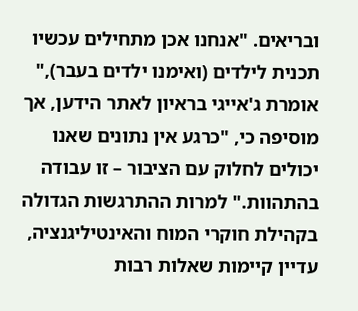ובריאים. "אנחנו אכן מתחילים עכשיו תכנית לילדים (ואימנו ילדים בעבר)," אומרת ג'אייגי בראיון לאתר הידען, אך מוסיפה כי, "כרגע אין נתונים שאנו יכולים לחלוק עם הציבור – זו עבודה בהתהוות." למרות ההתרגשות הגדולה בקהילת חוקרי המוח והאינטיליגנציה, עדיין קיימות שאלות רבות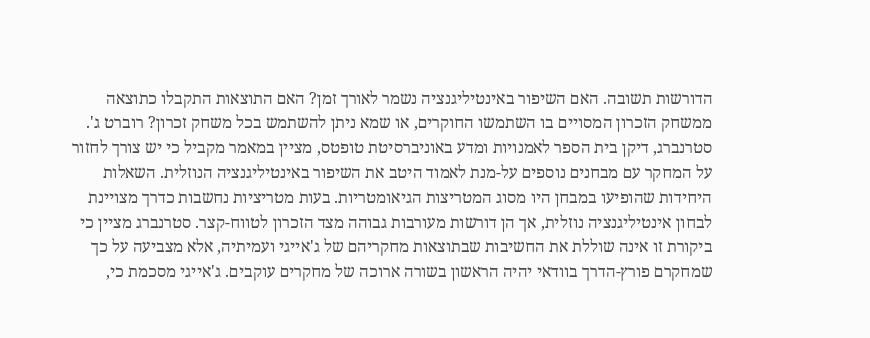הדורשות תשובה. האם השיפור באינטיליגנציה נשמר לאורך זמן? האם התוצאות התקבלו כתוצאה ממשחק הזכרון המסויים בו השתמשו החוקרים, או שמא ניתן להשתמש בכל משחק זכרון? רוברט ג'. סטרנברג, דיקן בית הספר לאמנויות ומדע באוניברסיטת טופטס, מציין במאמר מקביל כי יש צורך לחזור על המחקר עם מבחנים נוספים על-מנת לאמוד היטב את השיפור באינטיליגנציה הנוזלית. השאלות היחידות שהופיעו במבחן היו מסוג המטריצות הגיאומטריות. בעות מטריציות נחשבות כדרך מצויינת לבחון אינטיליגנציה נוזלית, אך הן דורשות מעורבות גבוהה מצד הזכרון לטווח-קצר. סטרנברג מציין כי ביקורת זו אינה שוללת את החשיבות שבתוצאות מחקריהם של ג'אייגי ועמיתיה, אלא מצביעה על כך שמחקרם פורץ-הדרך בוודאי יהיה הראשון בשורה ארוכה של מחקרים עוקבים. ג'אייגי מסכמת כי,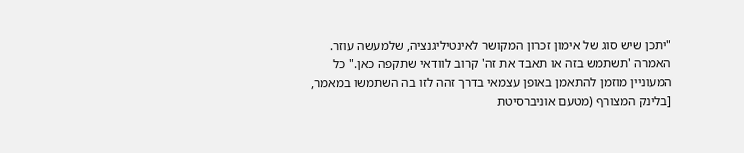"יתכן שיש סוג של אימון זכרון המקושר לאינטיליגנציה, שלמעשה עוזר. האמרה 'תשתמש בזה או תאבד את זה' קרוב לוודאי שתקפה כאן." כל המעוניין מוזמן להתאמן באופן עצמאי בדרך זהה לזו בה השתמשו במאמר, [בלינק המצורף (מטעם אוניברסיטת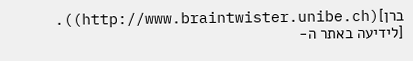ברן](http://www.braintwister.unibe.ch)). [לידיעה באתר ה-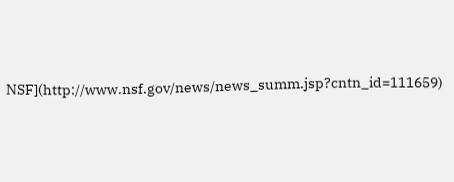NSF](http://www.nsf.gov/news/news_summ.jsp?cntn_id=111659)